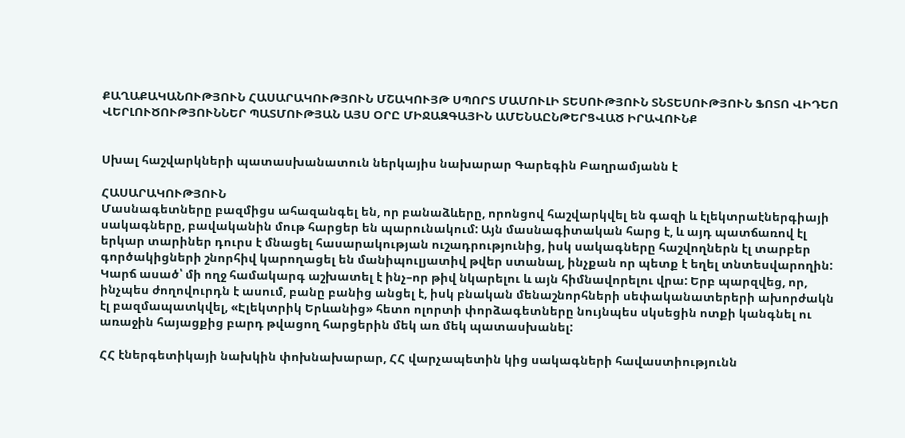ՔԱՂԱՔԱԿԱՆՈՒԹՅՈՒՆ ՀԱՍԱՐԱԿՈՒԹՅՈՒՆ ՄՇԱԿՈՒՅԹ ՍՊՈՐՏ ՄԱՄՈՒԼԻ ՏԵՍՈՒԹՅՈՒՆ ՏՆՏԵՍՈՒԹՅՈՒՆ ՖՈՏՈ ՎԻԴԵՈ ՎԵՐԼՈՒԾՈՒԹՅՈՒՆՆԵՐ ՊԱՏՄՈՒԹՅԱՆ ԱՅՍ ՕՐԸ ՄԻՋԱԶԳԱՅԻՆ ԱՄԵՆԱԸՆԹԵՐՑՎԱԾ ԻՐԱՎՈՒՆՔ


Սխալ հաշվարկների պատասխանատուն ներկայիս նախարար Գարեգին Բաղրամյանն է

ՀԱՍԱՐԱԿՈՒԹՅՈՒՆ
Մասնագետները բազմիցս ահազանգել են, որ բանաձևերը, որոնցով հաշվարկվել են գազի և էլեկտրաէներգիայի սակագները, բավականին մութ հարցեր են պարունակում: Այն մասնագիտական հարց է, և այդ պատճառով էլ երկար տարիներ դուրս է մնացել հասարակության ուշադրությունից, իսկ սակագները հաշվողներն էլ տարբեր գործակիցների շնորհիվ կարողացել են մանիպուլյատիվ թվեր ստանալ, ինչքան որ պետք է եղել տնտեսվարողին: Կարճ ասած՝ մի ողջ համակարգ աշխատել է ինչ–որ թիվ նկարելու և այն հիմնավորելու վրա: Երբ պարզվեց, որ, ինչպես ժողովուրդն է ասում, բանը բանից անցել է, իսկ բնական մենաշնորհների սեփականատերերի ախորժակն էլ բազմապատկվել, «Էլեկտրիկ Երևանից» հետո ոլորտի փորձագետները նույնպես սկսեցին ոտքի կանգնել ու առաջին հայացքից բարդ թվացող հարցերին մեկ առ մեկ պատասխանել:

ՀՀ էներգետիկայի նախկին փոխնախարար, ՀՀ վարչապետին կից սակագների հավաստիությունն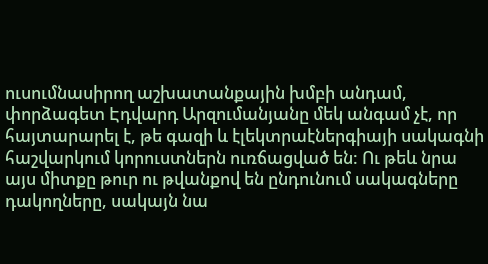ուսումնասիրող աշխատանքային խմբի անդամ, փորձագետ Էդվարդ Արզումանյանը մեկ անգամ չէ, որ հայտարարել է, թե գազի և էլեկտրաէներգիայի սակագնի հաշվարկում կորուստներն ուռճացված են: Ու թեև նրա այս միտքը թուր ու թվանքով են ընդունում սակագները դակողները, սակայն նա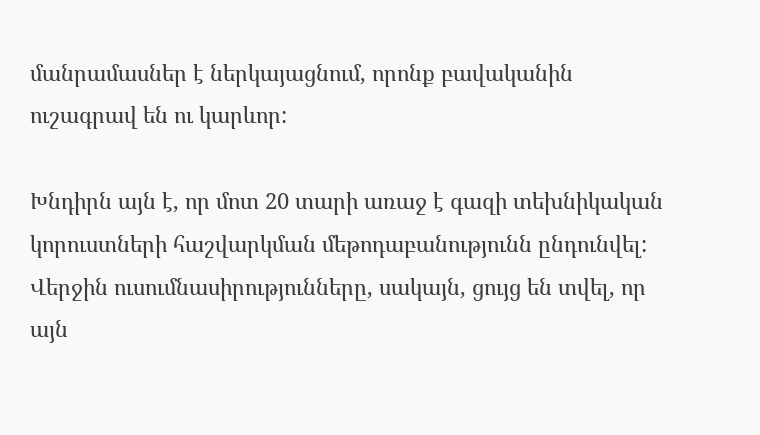մանրամասներ է ներկայացնում, որոնք բավականին ուշագրավ են ու կարևոր:

Խնդիրն այն է, որ մոտ 20 տարի առաջ է գազի տեխնիկական կորուստների հաշվարկման մեթոդաբանությունն ընդունվել: Վերջին ուսումնասիրությունները, սակայն, ցույց են տվել, որ այն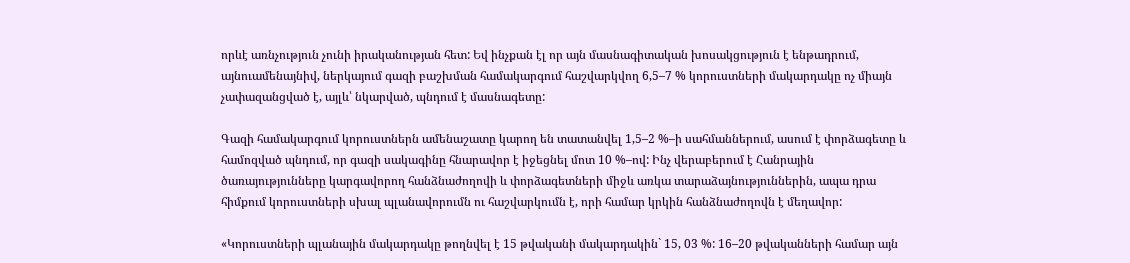որևէ առնչություն չունի իրականության հետ: Եվ ինչքան էլ որ այն մասնագիտական խոսակցություն է ենթադրում, այնուամենայնիվ, ներկայում գազի բաշխման համակարգում հաշվարկվող 6,5–7 % կորուստների մակարդակը ոչ միայն չափազանցված է, այլև՝ նկարված, պնդում է մասնագետը:

Գազի համակարգում կորուստներն ամենաշատը կարող են տատանվել 1,5–2 %–ի սահմաններում, ասում է փորձագետը և համոզված պնդում, որ գազի սակագինը հնարավոր է իջեցնել մոտ 10 %–ով: Ինչ վերաբերում է Հանրային ծառայությունները կարգավորող հանձնաժողովի և փորձագետների միջև առկա տարաձայնություններին, ապա դրա հիմքում կորուստների սխալ պլանավորումն ու հաշվարկումն է, որի համար կրկին հանձնաժողովն է մեղավոր:

«Կորուստների պլանային մակարդակը թողնվել է 15 թվականի մակարդակին` 15, 03 %: 16–20 թվականների համար այն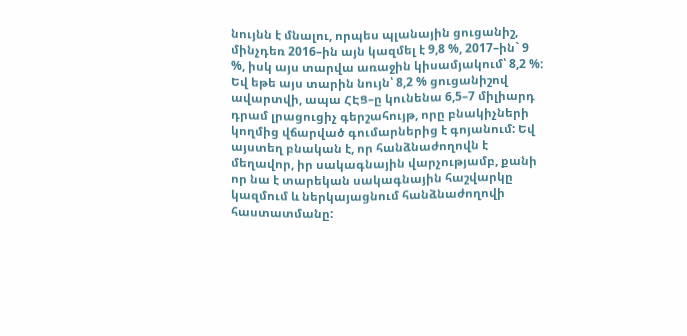նույնն է մնալու, որպես պլանային ցուցանիշ, մինչդեռ 2016–ին այն կազմել է 9,8 %, 2017–ին` 9 %, իսկ այս տարվա առաջին կիսամյակում՝ 8,2 %: Եվ եթե այս տարին նույն՝ 8,2 % ցուցանիշով ավարտվի, ապա ՀԷՑ–ը կունենա 6,5–7 միլիարդ դրամ լրացուցիչ գերշահույթ, որը բնակիչների կողմից վճարված գումարներից է գոյանում: Եվ այստեղ բնական է, որ հանձնաժողովն է մեղավոր, իր սակագնային վարչությամբ, քանի որ նա է տարեկան սակագնային հաշվարկը կազմում և ներկայացնում հանձնաժողովի հաստատմանը: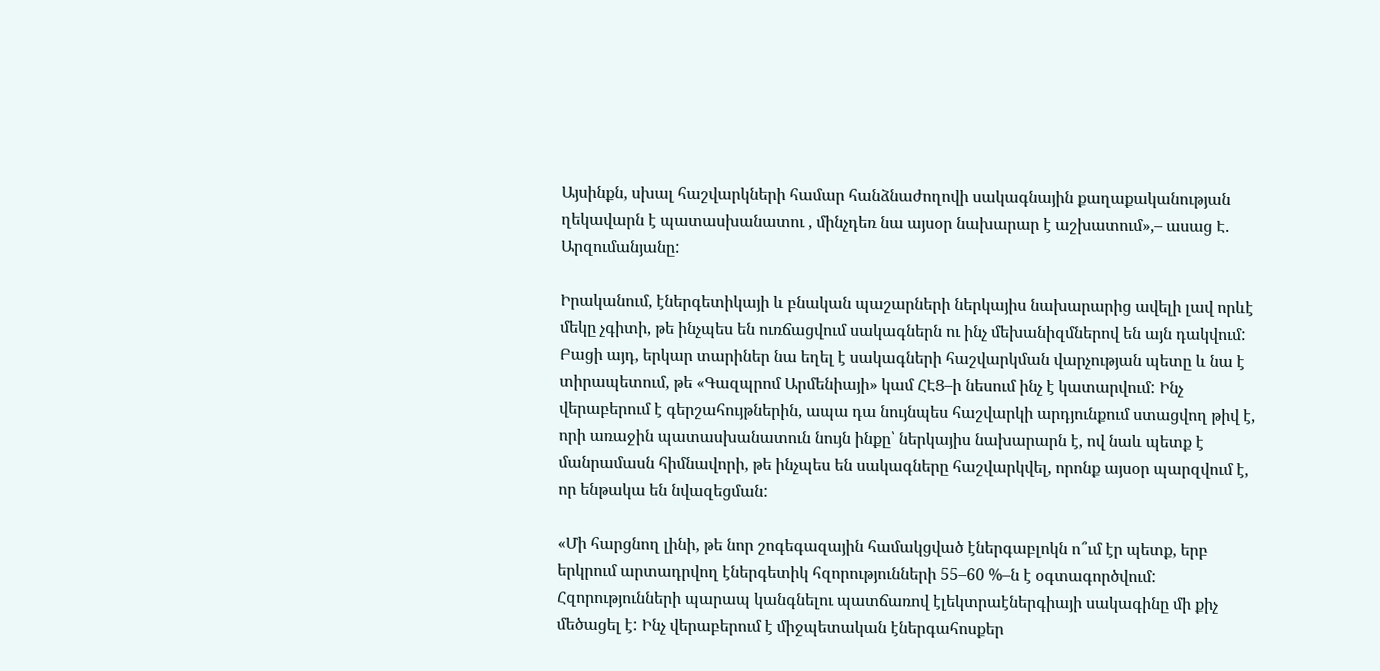Այսինքն, սխալ հաշվարկների համար հանձնաժողովի սակագնային քաղաքականության ղեկավարն է պատասխանատու , մինչդեռ նա այսօր նախարար է աշխատում»,– ասաց Է. Արզումանյանը:

Իրականում, էներգետիկայի և բնական պաշարների ներկայիս նախարարից ավելի լավ որևէ մեկը չգիտի, թե ինչպես են ուռճացվում սակագներն ու ինչ մեխանիզմներով են այն դակվում: Բացի այդ, երկար տարիներ նա եղել է սակագների հաշվարկման վարչության պետը և նա է տիրապետում, թե «Գազպրոմ Արմենիայի» կամ ՀԷՑ–ի նեսում ինչ է կատարվում: Ինչ վերաբերում է գերշահույթներին, ապա դա նույնպես հաշվարկի արդյունքում ստացվող թիվ է, որի առաջին պատասխանատուն նույն ինքը՝ ներկայիս նախարարն է, ով նաև պետք է մանրամասն հիմնավորի, թե ինչպես են սակագները հաշվարկվել, որոնք այսօր պարզվում է, որ ենթակա են նվազեցման:

«Մի հարցնող լինի, թե նոր շոգեգազային համակցված էներգաբլոկն ո՞ւմ էր պետք, երբ երկրում արտադրվող էներգետիկ հզորությունների 55–60 %–ն է օգտագործվում: Հզորությունների պարապ կանգնելու պատճառով էլեկտրաէներգիայի սակագինը մի քիչ մեծացել է: Ինչ վերաբերում է միջպետական էներգահոսքեր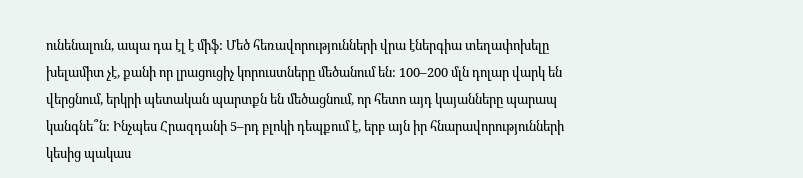ունենալուն, ապա դա էլ է միֆ: Մեծ հեռավորությունների վրա էներգիա տեղափոխելը խելամիտ չէ, քանի որ լրացուցիչ կորուստները մեծանում են: 100–200 մլն դոլար վարկ են վերցնում, երկրի պետական պարտքն են մեծացնում, որ հետո այդ կայանները պարապ կանգնե՞ն: Ինչպես Հրազդանի 5–րդ բլոկի դեպքում է, երբ այն իր հնարավորությունների կեսից պակաս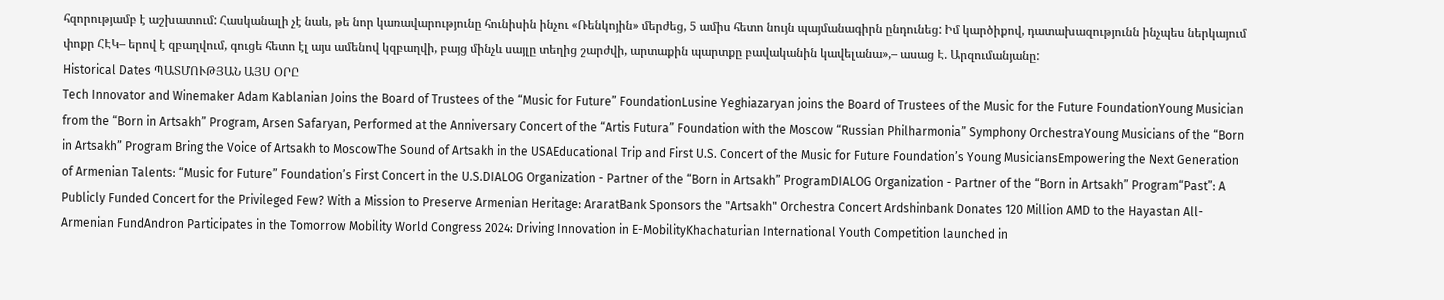հզորությամբ է աշխատում: Հասկանալի չէ նաև, թե նոր կառավարությունը հունիսին ինչու «Ռենկոյին» մերժեց, 5 ամիս հետո նույն պայմանագիրն ընդունեց: Իմ կարծիքով, դատախազությունն ինչպես ներկայում փոքր ՀԷԿ– երով է զբաղվում, գուցե հետո էլ այս ամենով կզբաղվի, բայց մինչև սայլը տեղից շարժվի, արտաքին պարտքը բավականին կավելանա»,– ասաց Է. Արզումանյանը:
Historical Dates ՊԱՏՄՈՒԹՅԱՆ ԱՅՍ ՕՐԸ
Tech Innovator and Winemaker Adam Kablanian Joins the Board of Trustees of the “Music for Future” FoundationLusine Yeghiazaryan joins the Board of Trustees of the Music for the Future FoundationYoung Musician from the “Born in Artsakh” Program, Arsen Safaryan, Performed at the Anniversary Concert of the “Artis Futura” Foundation with the Moscow “Russian Philharmonia” Symphony OrchestraYoung Musicians of the “Born in Artsakh” Program Bring the Voice of Artsakh to MoscowThe Sound of Artsakh in the USAEducational Trip and First U.S. Concert of the Music for Future Foundation’s Young MusiciansEmpowering the Next Generation of Armenian Talents: “Music for Future” Foundation’s First Concert in the U.S.DIALOG Organization - Partner of the “Born in Artsakh” ProgramDIALOG Organization - Partner of the “Born in Artsakh” Program“Past”: A Publicly Funded Concert for the Privileged Few? With a Mission to Preserve Armenian Heritage: AraratBank Sponsors the "Artsakh" Orchestra Concert Ardshinbank Donates 120 Million AMD to the Hayastan All-Armenian FundAndron Participates in the Tomorrow Mobility World Congress 2024: Driving Innovation in E-MobilityKhachaturian International Youth Competition launched in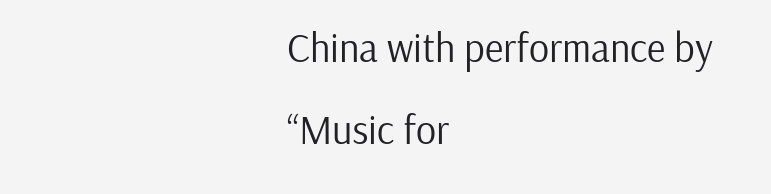China with performance by “Music for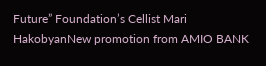Future” Foundation’s Cellist Mari HakobyanNew promotion from AMIO BANK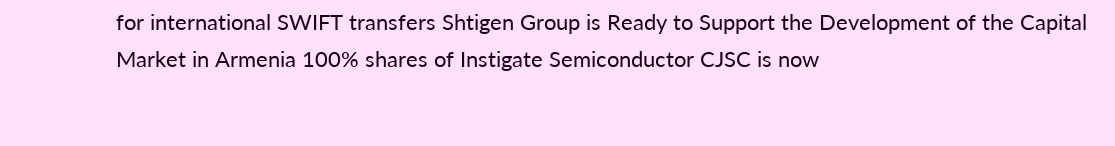for international SWIFT transfers Shtigen Group is Ready to Support the Development of the Capital Market in Armenia 100% shares of Instigate Semiconductor CJSC is now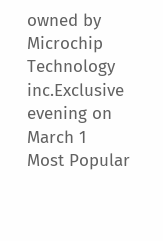owned by Microchip Technology inc.Exclusive evening on March 1
Most Popular